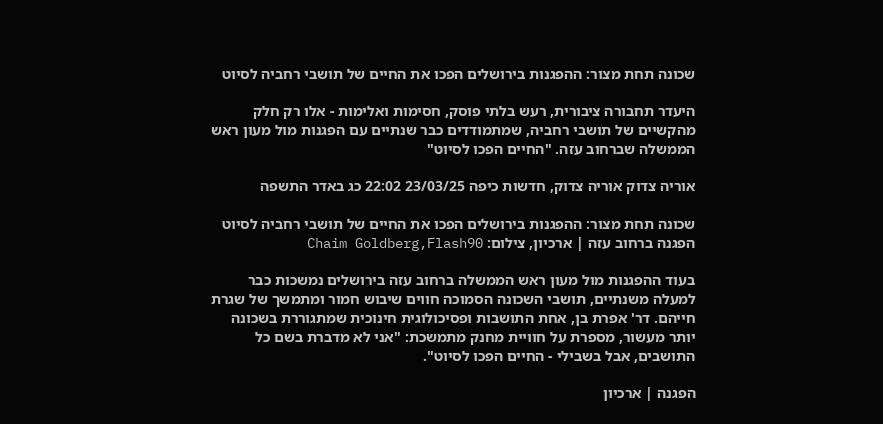שכונה תחת מצור: ההפגנות בירושלים הפכו את החיים של תושבי רחביה לסיוט

היעדר תחבורה ציבורית, רעש בלתי פוסק, חסימות ואלימות - אלו רק חלק מהקשיים של תושבי רחביה, שמתמודדים כבר שנתיים עם הפגנות מול מעון ראש הממשלה שברחוב עזה. "החיים הפכו לסיוט"

אוריה צדוק אוריה צדוק, חדשות כיפה 23/03/25 22:02 כג באדר התשפה

שכונה תחת מצור: ההפגנות בירושלים הפכו את החיים של תושבי רחביה לסיוט
הפגנה ברחוב עזה | ארכיון, צילום: Chaim Goldberg,Flash90

בעוד ההפגנות מול מעון ראש הממשלה ברחוב עזה בירושלים נמשכות כבר למעלה משנתיים, תושבי השכונה הסמוכה חווים שיבוש חמור ומתמשך של שגרת חייהם. דר' אפרת בן, אחת התושבות ופסיכולוגית חינוכית שמתגוררת בשכונה יותר מעשור, מספרת על חוויית מחנק מתמשכת: "אני לא מדברת בשם כל התושבים, אבל בשבילי - החיים הפכו לסיוט".

הפגנה | ארכיון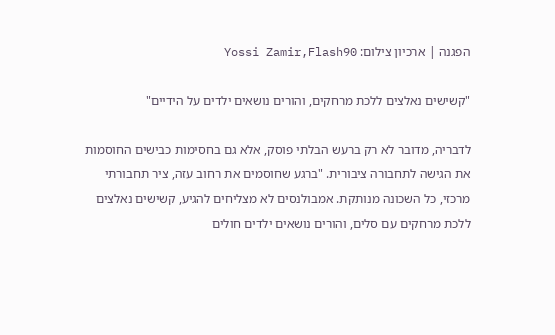הפגנה | ארכיון צילום: Yossi Zamir,Flash90

"קשישים נאלצים ללכת מרחקים, והורים נושאים ילדים על הידיים"

לדבריה, מדובר לא רק ברעש הבלתי פוסק, אלא גם בחסימות כבישים החוסמות את הגישה לתחבורה ציבורית. "ברגע שחוסמים את רחוב עזה, ציר תחבורתי מרכזי, כל השכונה מנותקת. אמבולנסים לא מצליחים להגיע, קשישים נאלצים ללכת מרחקים עם סלים, והורים נושאים ילדים חולים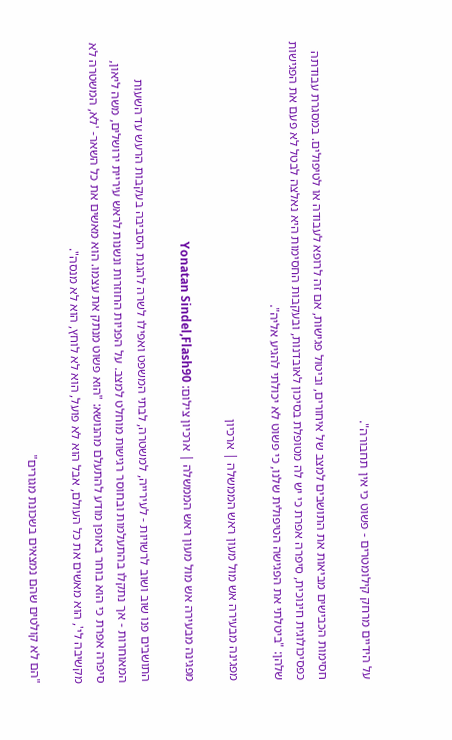על הידיים מרחק קילומטרים - פשוט כי אין תחבורה".

חסימות הכבישים מביאות את התושבים למצב של איחורים, וביטול פגישות, אם זה לרופא לעבודה או לטיפולים. במסגרת עבודתה כפסיכולוגית חינוכית, סיפרה אפרת כי יש לה מטופלת בסיכון לאובדנות, ובעקבות החסימות היא נאלצה לבטל לא פעם את הפגישות שלהן: "ביטלתי את הפגישה הטיפולית שלנו, כי פשוט לא יכולתי להגיע אליה".

מפגינה מבעירה אש מול מעון ראש הממשלה | ארכיון

מפגינה מבעירה אש מול מעון ראש הממשלה | ארכיון צילום: Yonatan Sindel,Flash90

התושבים פנו שוב ושוב לרשויות - לעירייה, למשטרה, לבתי המשפט ואפילו לשרה להגנת הסביבה בעקבות הרעש עד השעות המאוחרות - אך נתקלו בהתעלמות ובחוסר רגישות מוחלט למצב. על הפניות החוזרות ונשנות לראש עיריית ירושלים, משה ליאון, סיפרה אפרת כי הוא בוחר באופן מודע להתעלם מהנושא: "הוא פשוט מנתק את עצמו. הוא מאשים את כל השאר- 'לא, המשטרה לא מקשיבה לי', הוא מאשים את כל העולם, אבל הוא לא פועל, הוא לא לוחץ, הוא לא מנסה".

"הם לא קולטים שהם נמצאים בשכונת מגורים"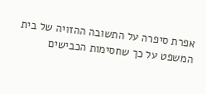אפרת סיפרה על התשובה ההזויה של בית המשפט על כך שחסימות הכבישים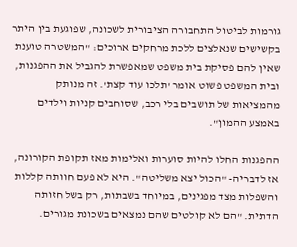גורמות לביטול התחבורה הציבורית לשכונה, שפוגעת בין היתר בקשישים שנאלצים ללכת מרחקים ארוכים: "המשטרה טוענת שאין להם פסיקת בית משפט שמאפשרת להגביל את ההפגנות, ובית המשפט פשוט אומר 'תלכו עוד קצת'. זה מנותק מהמציאות של תושבים בלי רכב, שסוחבים קניות וילדים באמצע ההמון".

ההפגנות החלו להיות סוערות ואלימות מאז תקופת הקורונה, אז לדבריה- "הכול יצא משליטה". היא לא פעם חוותה קללות והשפלות מצד מפגינים, במיוחד בשבתות, רק בשל חזותה הדתית. "הם לא קולטים שהם נמצאים בשכונת מגורים.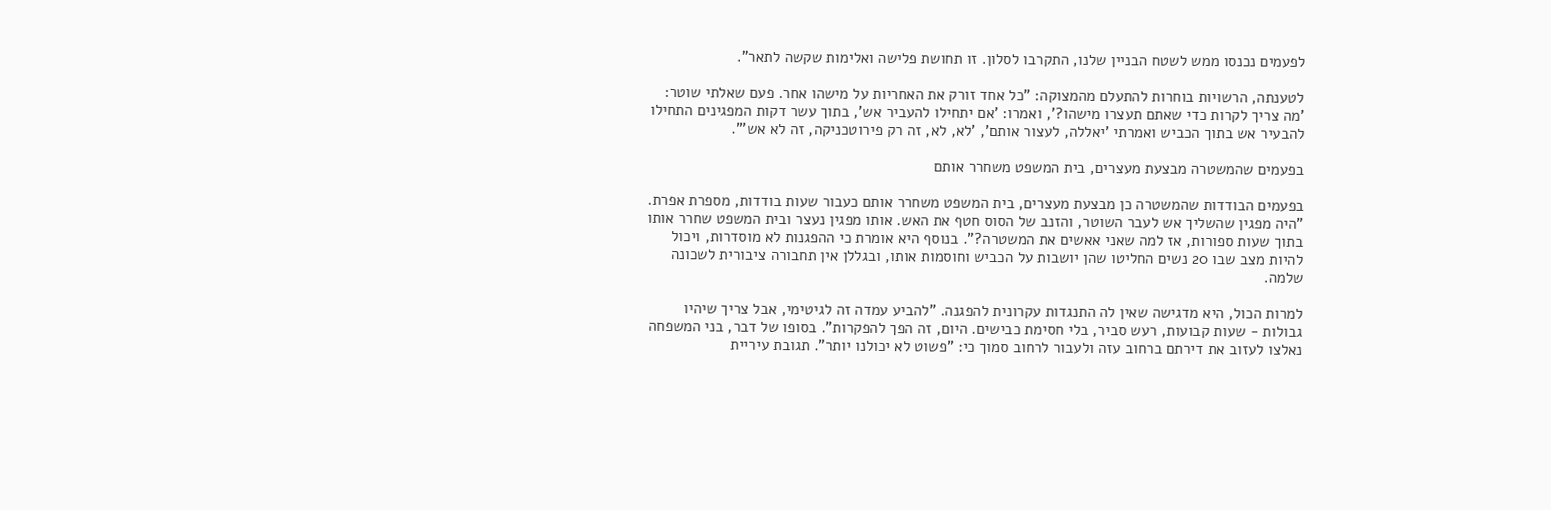לפעמים נכנסו ממש לשטח הבניין שלנו, התקרבו לסלון. זו תחושת פלישה ואלימות שקשה לתאר".

לטענתה, הרשויות בוחרות להתעלם מהמצוקה: "כל אחד זורק את האחריות על מישהו אחר. פעם שאלתי שוטר: 'מה צריך לקרות כדי שאתם תעצרו מישהו?', ואמרו: 'אם יתחילו להעביר אש', בתוך עשר דקות המפגינים התחילו להבעיר אש בתוך הכביש ואמרתי 'יאללה, לעצור אותם', 'לא, לא, זה רק פירוטכניקה, זה לא אש'".

בפעמים שהמשטרה מבצעת מעצרים, בית המשפט משחרר אותם

בפעמים הבודדות שהמשטרה כן מבצעת מעצרים, בית המשפט משחרר אותם כעבור שעות בודדות, מספרת אפרת. "היה מפגין שהשליך אש לעבר השוטר, והזנב של הסוס חטף את האש. אותו מפגין נעצר ובית המשפט שחרר אותו בתוך שעות ספורות, אז למה שאני אאשים את המשטרה?". בנוסף היא אומרת כי ההפגנות לא מוסדרות, ויכול להיות מצב שבו 20 נשים החליטו שהן יושבות על הכביש וחוסמות אותו, ובגללן אין תחבורה ציבורית לשכונה שלמה.

למרות הכול, היא מדגישה שאין לה התנגדות עקרונית להפגנה. "להביע עמדה זה לגיטימי, אבל צריך שיהיו גבולות - שעות קבועות, רעש סביר, בלי חסימת כבישים. היום, זה הפך להפקרות". בסופו של דבר, בני המשפחה נאלצו לעזוב את דירתם ברחוב עזה ולעבור לרחוב סמוך כי: "פשוט לא יכולנו יותר". תגובת עיריית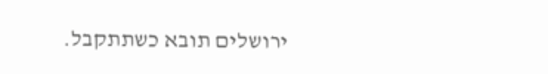ירושלים תובא כשתתקבל.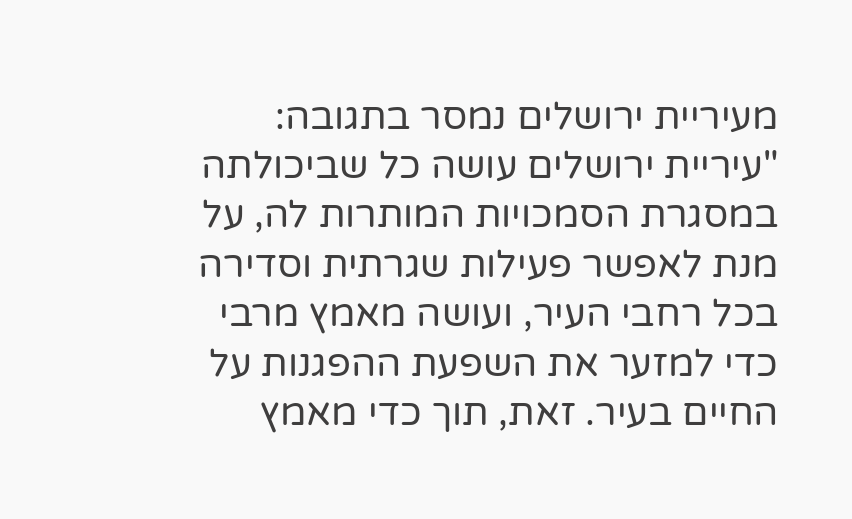מעיריית ירושלים נמסר בתגובה: "עיריית ירושלים עושה כל שביכולתה במסגרת הסמכויות המותרות לה, על מנת לאפשר פעילות שגרתית וסדירה בכל רחבי העיר, ועושה מאמץ מרבי כדי למזער את השפעת ההפגנות על החיים בעיר. זאת, תוך כדי מאמץ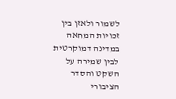לשמור ולאזן בין זכויות המחאה במדינה דמוקרטית לבין שמירה על השקט והסדר הציבורי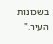בשכונות העיר."